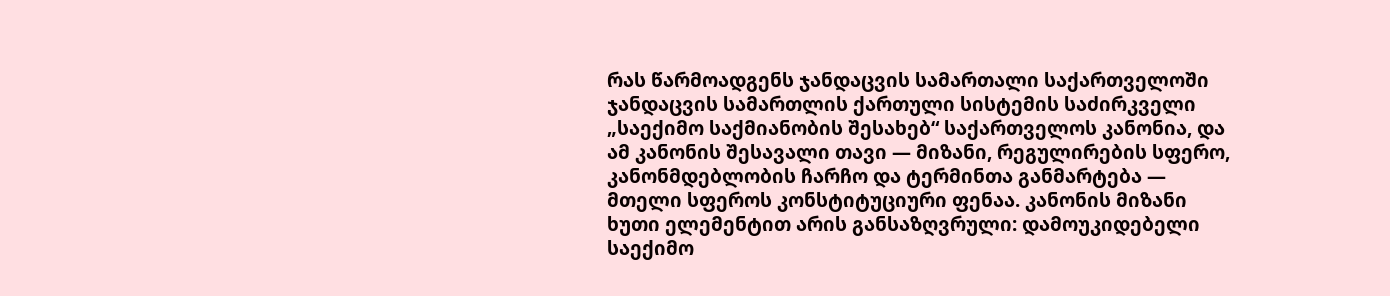რას წარმოადგენს ჯანდაცვის სამართალი საქართველოში
ჯანდაცვის სამართლის ქართული სისტემის საძირკველი „საექიმო საქმიანობის შესახებ“ საქართველოს კანონია, და ამ კანონის შესავალი თავი — მიზანი, რეგულირების სფერო, კანონმდებლობის ჩარჩო და ტერმინთა განმარტება — მთელი სფეროს კონსტიტუციური ფენაა. კანონის მიზანი ხუთი ელემენტით არის განსაზღვრული: დამოუკიდებელი საექიმო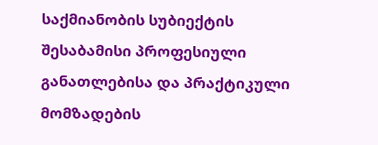საქმიანობის სუბიექტის შესაბამისი პროფესიული განათლებისა და პრაქტიკული მომზადების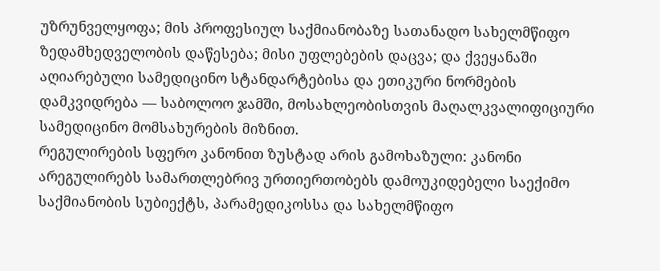უზრუნველყოფა; მის პროფესიულ საქმიანობაზე სათანადო სახელმწიფო ზედამხედველობის დაწესება; მისი უფლებების დაცვა; და ქვეყანაში აღიარებული სამედიცინო სტანდარტებისა და ეთიკური ნორმების დამკვიდრება — საბოლოო ჯამში, მოსახლეობისთვის მაღალკვალიფიციური სამედიცინო მომსახურების მიზნით.
რეგულირების სფერო კანონით ზუსტად არის გამოხაზული: კანონი არეგულირებს სამართლებრივ ურთიერთობებს დამოუკიდებელი საექიმო საქმიანობის სუბიექტს, პარამედიკოსსა და სახელმწიფო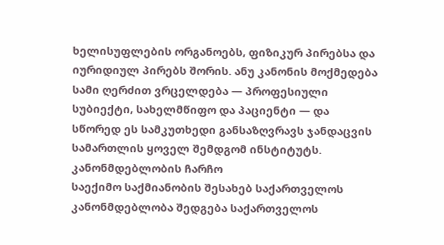ხელისუფლების ორგანოებს, ფიზიკურ პირებსა და იურიდიულ პირებს შორის. ანუ კანონის მოქმედება სამი ღერძით ვრცელდება — პროფესიული სუბიექტი, სახელმწიფო და პაციენტი — და სწორედ ეს სამკუთხედი განსაზღვრავს ჯანდაცვის სამართლის ყოველ შემდგომ ინსტიტუტს.
კანონმდებლობის ჩარჩო
საექიმო საქმიანობის შესახებ საქართველოს კანონმდებლობა შედგება საქართველოს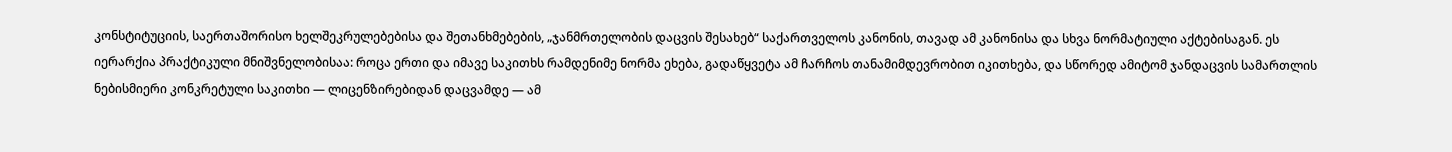კონსტიტუციის, საერთაშორისო ხელშეკრულებებისა და შეთანხმებების, „ჯანმრთელობის დაცვის შესახებ“ საქართველოს კანონის, თავად ამ კანონისა და სხვა ნორმატიული აქტებისაგან. ეს იერარქია პრაქტიკული მნიშვნელობისაა: როცა ერთი და იმავე საკითხს რამდენიმე ნორმა ეხება, გადაწყვეტა ამ ჩარჩოს თანამიმდევრობით იკითხება, და სწორედ ამიტომ ჯანდაცვის სამართლის ნებისმიერი კონკრეტული საკითხი — ლიცენზირებიდან დაცვამდე — ამ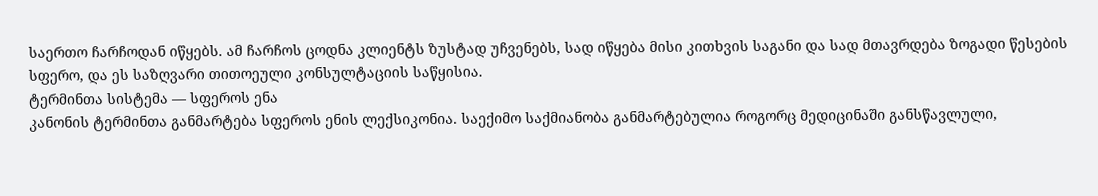საერთო ჩარჩოდან იწყებს. ამ ჩარჩოს ცოდნა კლიენტს ზუსტად უჩვენებს, სად იწყება მისი კითხვის საგანი და სად მთავრდება ზოგადი წესების სფერო, და ეს საზღვარი თითოეული კონსულტაციის საწყისია.
ტერმინთა სისტემა — სფეროს ენა
კანონის ტერმინთა განმარტება სფეროს ენის ლექსიკონია. საექიმო საქმიანობა განმარტებულია როგორც მედიცინაში განსწავლული,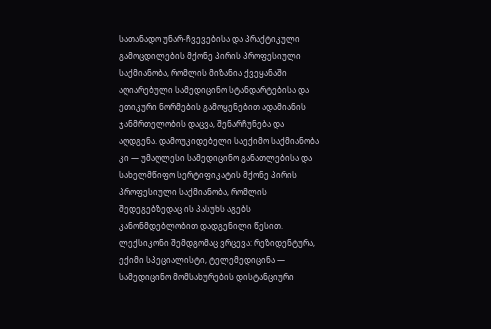სათანადო უნარ-ჩვევებისა და პრაქტიკული გამოცდილების მქონე პირის პროფესიული საქმიანობა, რომლის მიზანია ქვეყანაში აღიარებული სამედიცინო სტანდარტებისა და ეთიკური ნორმების გამოყენებით ადამიანის ჯანმრთელობის დაცვა, შენარჩუნება და აღდგენა. დამოუკიდებელი საექიმო საქმიანობა კი — უმაღლესი სამედიცინო განათლებისა და სახელმწიფო სერტიფიკატის მქონე პირის პროფესიული საქმიანობა, რომლის შედეგებზედაც ის პასუხს აგებს კანონმდებლობით დადგენილი წესით.
ლექსიკონი შემდგომაც ვრცევა: რეზიდენტურა, ექიმი სპეციალისტი, ტელემედიცინა — სამედიცინო მომსახურების დისტანციური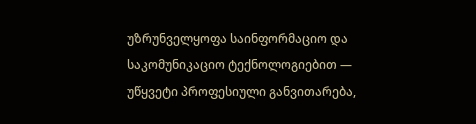უზრუნველყოფა საინფორმაციო და საკომუნიკაციო ტექნოლოგიებით — უწყვეტი პროფესიული განვითარება,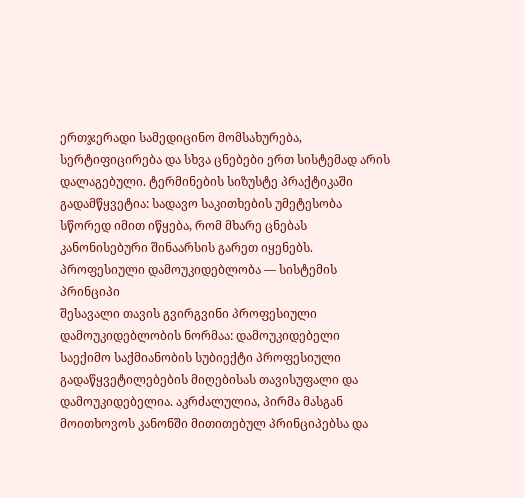ერთჯერადი სამედიცინო მომსახურება, სერტიფიცირება და სხვა ცნებები ერთ სისტემად არის დალაგებული. ტერმინების სიზუსტე პრაქტიკაში გადამწყვეტია: სადავო საკითხების უმეტესობა სწორედ იმით იწყება, რომ მხარე ცნებას კანონისებური შინაარსის გარეთ იყენებს.
პროფესიული დამოუკიდებლობა — სისტემის პრინციპი
შესავალი თავის გვირგვინი პროფესიული დამოუკიდებლობის ნორმაა: დამოუკიდებელი საექიმო საქმიანობის სუბიექტი პროფესიული გადაწყვეტილებების მიღებისას თავისუფალი და დამოუკიდებელია. აკრძალულია, პირმა მასგან მოითხოვოს კანონში მითითებულ პრინციპებსა და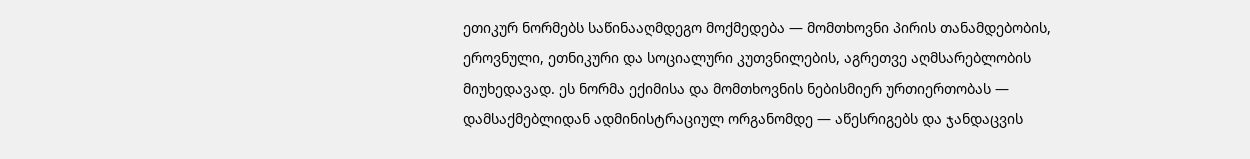ეთიკურ ნორმებს საწინააღმდეგო მოქმედება — მომთხოვნი პირის თანამდებობის, ეროვნული, ეთნიკური და სოციალური კუთვნილების, აგრეთვე აღმსარებლობის მიუხედავად. ეს ნორმა ექიმისა და მომთხოვნის ნებისმიერ ურთიერთობას — დამსაქმებლიდან ადმინისტრაციულ ორგანომდე — აწესრიგებს და ჯანდაცვის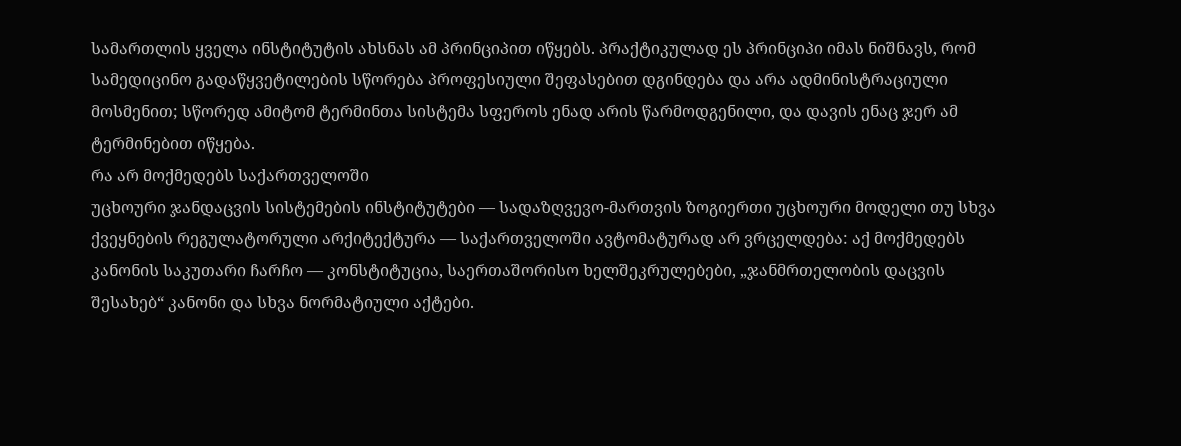სამართლის ყველა ინსტიტუტის ახსნას ამ პრინციპით იწყებს. პრაქტიკულად ეს პრინციპი იმას ნიშნავს, რომ სამედიცინო გადაწყვეტილების სწორება პროფესიული შეფასებით დგინდება და არა ადმინისტრაციული მოსმენით; სწორედ ამიტომ ტერმინთა სისტემა სფეროს ენად არის წარმოდგენილი, და დავის ენაც ჯერ ამ ტერმინებით იწყება.
რა არ მოქმედებს საქართველოში
უცხოური ჯანდაცვის სისტემების ინსტიტუტები — სადაზღვევო-მართვის ზოგიერთი უცხოური მოდელი თუ სხვა ქვეყნების რეგულატორული არქიტექტურა — საქართველოში ავტომატურად არ ვრცელდება: აქ მოქმედებს კანონის საკუთარი ჩარჩო — კონსტიტუცია, საერთაშორისო ხელშეკრულებები, „ჯანმრთელობის დაცვის შესახებ“ კანონი და სხვა ნორმატიული აქტები.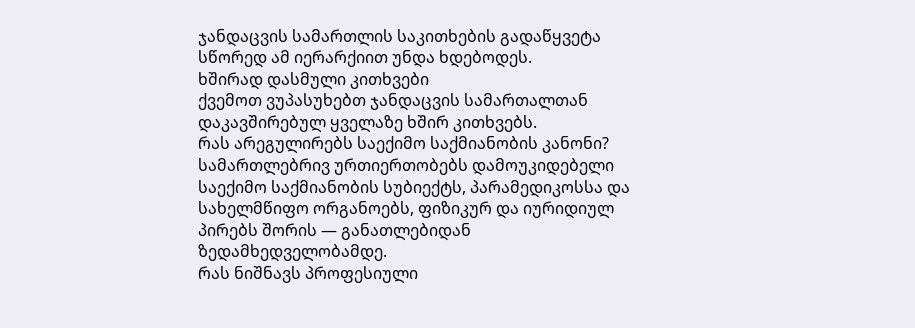ჯანდაცვის სამართლის საკითხების გადაწყვეტა სწორედ ამ იერარქიით უნდა ხდებოდეს.
ხშირად დასმული კითხვები
ქვემოთ ვუპასუხებთ ჯანდაცვის სამართალთან დაკავშირებულ ყველაზე ხშირ კითხვებს.
რას არეგულირებს საექიმო საქმიანობის კანონი?
სამართლებრივ ურთიერთობებს დამოუკიდებელი საექიმო საქმიანობის სუბიექტს, პარამედიკოსსა და სახელმწიფო ორგანოებს, ფიზიკურ და იურიდიულ პირებს შორის — განათლებიდან ზედამხედველობამდე.
რას ნიშნავს პროფესიული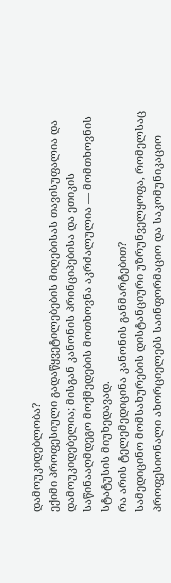დამოუკიდებლობა?
ექიმი პროფესიული გადაწყვეტილებების მიღებისას თავისუფალია და დამოუკიდებელია; მისგან კანონის პრინციპებისა და ეთიკის საწინააღმდეგო მოქმედების მოთხოვნა აკრძალულია — მომთხოვნის სტატუსის მიუხედავად.
რა არის ტელემედიცინა კანონის განმარტებით?
სამედიცინო მომსახურების დისტანციური უზრუნველყოფა, რომელსაც პროფესიონალი ახორციელებს საინფორმაციო და საკომუნიკაციო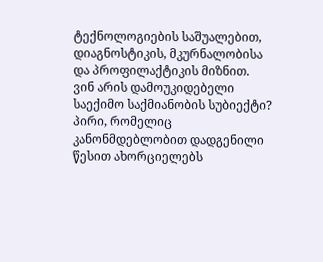ტექნოლოგიების საშუალებით, დიაგნოსტიკის, მკურნალობისა და პროფილაქტიკის მიზნით.
ვინ არის დამოუკიდებელი საექიმო საქმიანობის სუბიექტი?
პირი, რომელიც კანონმდებლობით დადგენილი წესით ახორციელებს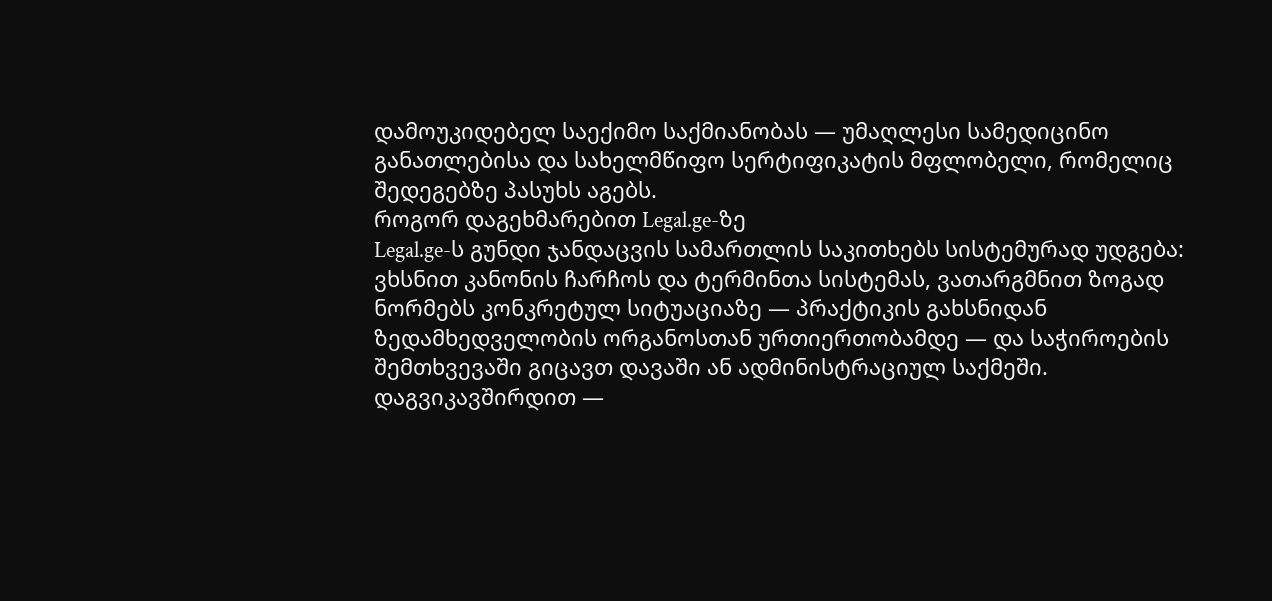დამოუკიდებელ საექიმო საქმიანობას — უმაღლესი სამედიცინო განათლებისა და სახელმწიფო სერტიფიკატის მფლობელი, რომელიც შედეგებზე პასუხს აგებს.
როგორ დაგეხმარებით Legal.ge-ზე
Legal.ge-ს გუნდი ჯანდაცვის სამართლის საკითხებს სისტემურად უდგება: ვხსნით კანონის ჩარჩოს და ტერმინთა სისტემას, ვათარგმნით ზოგად ნორმებს კონკრეტულ სიტუაციაზე — პრაქტიკის გახსნიდან ზედამხედველობის ორგანოსთან ურთიერთობამდე — და საჭიროების შემთხვევაში გიცავთ დავაში ან ადმინისტრაციულ საქმეში. დაგვიკავშირდით —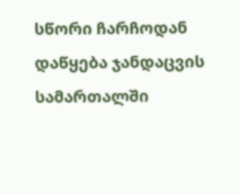სწორი ჩარჩოდან დაწყება ჯანდაცვის სამართალში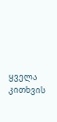ყველა კითხვის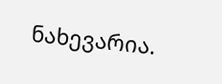ნახევარია.